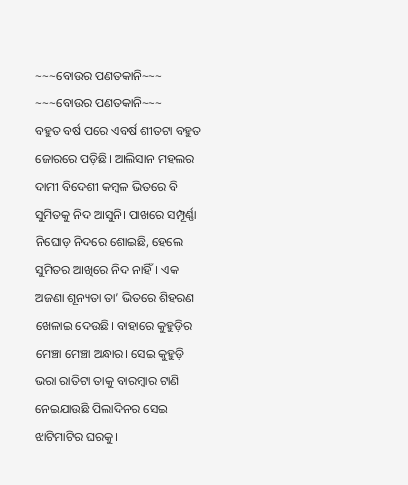~~~ବୋଉର ପଣତକାନି~~~
~~~ବୋଉର ପଣତକାନି~~~
ବହୁତ ବର୍ଷ ପରେ ଏବର୍ଷ ଶୀତଟା ବହୁତ ଜୋରରେ ପଡ଼ିଛି। ଆଲିସାନ ମହଲର ଦାମୀ ବିଦେଶୀ କମ୍ବଳ ଭିତରେ ବି ସୁମିତକୁ ନିଦ ଆସୁନି। ପାଖରେ ସମ୍ପୂର୍ଣ୍ଣା ନିଘୋଡ଼ ନିଦରେ ଶୋଇଛି, ହେଲେ ସୁମିତର ଆଖିରେ ନିଦ ନାହିଁ। ଏକ ଅଜଣା ଶୂନ୍ୟତା ତା’ ଭିତରେ ଶିହରଣ ଖେଳାଇ ଦେଉଛି। ବାହାରେ କୁହୁଡ଼ିର ମେଞ୍ଚା ମେଞ୍ଚା ଅନ୍ଧାର। ସେଇ କୁହୁଡ଼ି ଭରା ରାତିଟା ତାକୁ ବାରମ୍ବାର ଟାଣି ନେଇଯାଉଛି ପିଲାଦିନର ସେଇ ଝାଟିମାଟିର ଘରକୁ।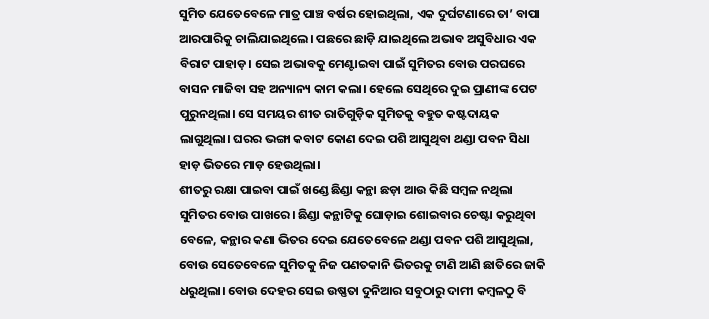ସୁମିତ ଯେତେବେଳେ ମାତ୍ର ପାଞ୍ଚ ବର୍ଷର ହୋଇଥିଲା, ଏକ ଦୁର୍ଘଟଣାରେ ତା’ ବାପା ଆରପାରିକୁ ଚାଲିଯାଇଥିଲେ। ପଛରେ ଛାଡ଼ି ଯାଇଥିଲେ ଅଭାବ ଅସୁବିଧାର ଏକ ବିରାଟ ପାହାଡ଼। ସେଇ ଅଭାବକୁ ମେଣ୍ଟାଇବା ପାଇଁ ସୁମିତର ବୋଉ ପରଘରେ ବାସନ ମାଜିବା ସହ ଅନ୍ୟାନ୍ୟ କାମ କଲା। ହେଲେ ସେଥିରେ ଦୁଇ ପ୍ରାଣୀଙ୍କ ପେଟ ପୁରୁନଥିଲା। ସେ ସମୟର ଶୀତ ରାତିଗୁଡ଼ିକ ସୁମିତକୁ ବହୁତ କଷ୍ଟଦାୟକ ଲାଗୁଥିଲା। ଘରର ଭଙ୍ଗା କବାଟ କୋଣ ଦେଇ ପଶି ଆସୁଥିବା ଥଣ୍ଡା ପବନ ସିଧା ହାଡ଼ ଭିତରେ ମାଡ଼ ହେଉଥିଲା।
ଶୀତରୁ ରକ୍ଷା ପାଇବା ପାଇଁ ଖଣ୍ଡେ ଛିଣ୍ଡା କନ୍ଥା ଛଡ଼ା ଆଉ କିଛି ସମ୍ବଳ ନଥିଲା ସୁମିତର ବୋଉ ପାଖରେ। ଛିଣ୍ଡା କନ୍ଥାଟିକୁ ଘୋଡ଼ାଇ ଶୋଇବାର ଚେଷ୍ଟା କରୁଥିବା ବେଳେ, କନ୍ଥାର କଣା ଭିତର ଦେଇ ଯେତେବେଳେ ଥଣ୍ଡା ପବନ ପଶି ଆସୁଥିଲା, ବୋଉ ସେତେବେଳେ ସୁମିତକୁ ନିଜ ପଣତକାନି ଭିତରକୁ ଟାଣି ଆଣି ଛାତିରେ ଜାକି ଧରୁଥିଲା। ବୋଉ ଦେହର ସେଇ ଉଷ୍ଣତା ଦୁନିଆର ସବୁଠାରୁ ଦାମୀ କମ୍ବଳଠୁ ବି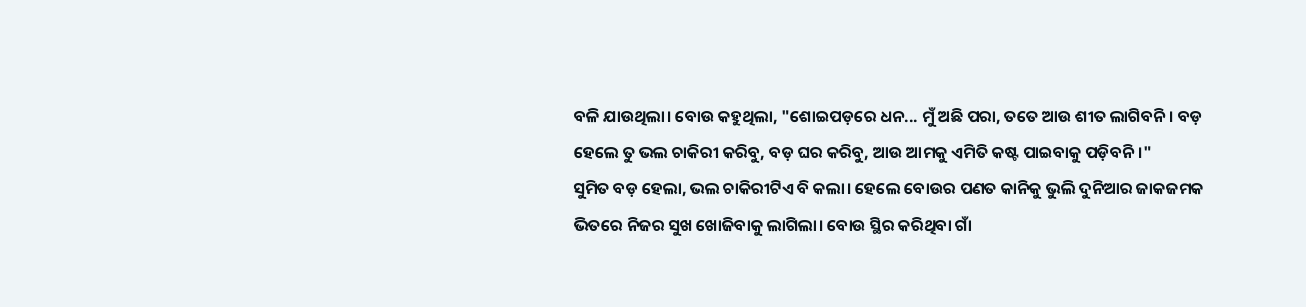ବଳି ଯାଉଥିଲା। ବୋଉ କହୁଥିଲା, "ଶୋଇପଡ଼ରେ ଧନ... ମୁଁ ଅଛି ପରା, ତତେ ଆଉ ଶୀତ ଲାଗିବନି। ବଡ଼ ହେଲେ ତୁ ଭଲ ଚାକିରୀ କରିବୁ, ବଡ଼ ଘର କରିବୁ, ଆଉ ଆମକୁ ଏମିତି କଷ୍ଟ ପାଇବାକୁ ପଡ଼ିବନି।"
ସୁମିତ ବଡ଼ ହେଲା, ଭଲ ଚାକିରୀଟିଏ ବି କଲା। ହେଲେ ବୋଉର ପଣତ କାନିକୁ ଭୁଲି ଦୁନିଆର ଜାକଜମକ ଭିତରେ ନିଜର ସୁଖ ଖୋଜିବାକୁ ଲାଗିଲା। ବୋଉ ସ୍ଥିର କରିଥିବା ଗାଁ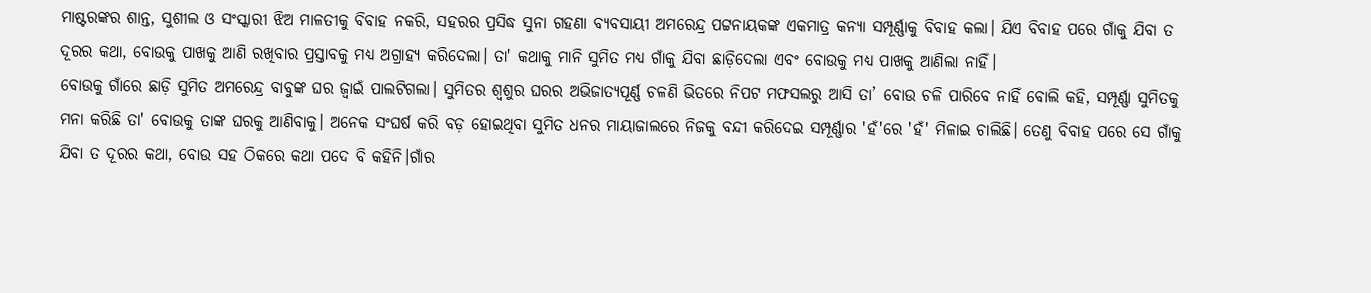ମାଷ୍ଟରଙ୍କର ଶାନ୍ତ, ସୁଶୀଲ ଓ ସଂସ୍କାରୀ ଝିଅ ମାଳତୀକୁ ବିବାହ ନକରି, ସହରର ପ୍ରସିଦ୍ଧ ସୁନା ଗହଣା ବ୍ୟବସାୟୀ ଅମରେନ୍ଦ୍ର ପଟ୍ଟନାୟକଙ୍କ ଏକମାତ୍ର କନ୍ୟା ସମ୍ପୂର୍ଣ୍ଣାକୁ ବିବାହ କଲା। ଯିଏ ବିବାହ ପରେ ଗାଁକୁ ଯିବା ତ ଦୂରର କଥା, ବୋଉକୁ ପାଖକୁ ଆଣି ରଖିବାର ପ୍ରସ୍ତାବକୁ ମଧ୍ୟ ଅଗ୍ରାହ୍ୟ କରିଦେଲା। ତା' କଥାକୁ ମାନି ସୁମିତ ମଧ୍ୟ ଗାଁକୁ ଯିବା ଛାଡ଼ିଦେଲା ଏବଂ ବୋଉକୁ ମଧ୍ୟ ପାଖକୁ ଆଣିଲା ନାହିଁ।
ବୋଉକୁ ଗାଁରେ ଛାଡ଼ି ସୁମିତ ଅମରେନ୍ଦ୍ର ବାବୁଙ୍କ ଘର ଜ୍ୱାଇଁ ପାଲଟିଗଲା। ସୁମିତର ଶ୍ୱଶୁର ଘରର ଅଭିଜାତ୍ୟପୂର୍ଣ୍ଣ ଚଳଣି ଭିତରେ ନିପଟ ମଫସଲରୁ ଆସି ତା’ ବୋଉ ଚଳି ପାରିବେ ନାହିଁ ବୋଲି କହି, ସମ୍ପୂର୍ଣ୍ଣା ସୁମିତକୁ ମନା କରିଛି ତା' ବୋଉକୁ ତାଙ୍କ ଘରକୁ ଆଣିବାକୁ। ଅନେକ ସଂଘର୍ଷ କରି ବଡ଼ ହୋଇଥିବା ସୁମିତ ଧନର ମାୟାଜାଲରେ ନିଜକୁ ବନ୍ଦୀ କରିଦେଇ ସମ୍ପୂର୍ଣ୍ଣାର 'ହଁ'ରେ 'ହଁ' ମିଳାଇ ଚାଲିଛି। ତେଣୁ ବିବାହ ପରେ ସେ ଗାଁକୁ ଯିବା ତ ଦୂରର କଥା, ବୋଉ ସହ ଠିକରେ କଥା ପଦେ ବି କହିନି।ଗାଁର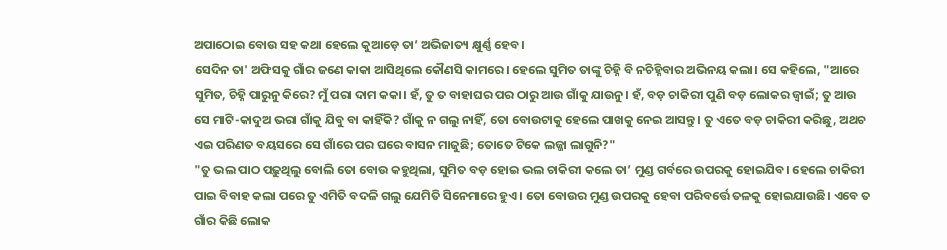ଅପାଠୋଇ ବୋଉ ସହ କଥା ହେଲେ କୁଆଡ଼େ ତା’ ଅଭିଜାତ୍ୟ କ୍ଷୁର୍ଣ୍ଣ ହେବ।
ସେଦିନ ତା' ଅଫିସକୁ ଗାଁର ଜଣେ କାକା ଆସିଥିଲେ କୌଣସି କାମରେ। ହେଲେ ସୁମିତ ତାଙ୍କୁ ଚିହ୍ନି ବି ନଚିହ୍ନିବାର ଅଭିନୟ କଲା। ସେ କହିଲେ, "ଆରେ ସୁମିତ, ଚିହ୍ନି ପାରୁନୁ କିରେ? ମୁଁ ପରା ଦାମ କକା। ହଁ, ତୁ ତ ବାହାଘର ପର ଠାରୁ ଆଉ ଗାଁକୁ ଯାଉନୁ। ହଁ, ବଡ଼ ଚାକିରୀ ପୁଣି ବଡ଼ ଲୋକର ଜ୍ୱାଇଁ; ତୁ ଆଉ ସେ ମାଟି-କାଦୁଅ ଭରା ଗାଁକୁ ଯିବୁ ବା କାହିଁକି? ଗାଁକୁ ନ ଗଲୁ ନାହିଁ, ତୋ ବୋଉଟାକୁ ହେଲେ ପାଖକୁ ନେଇ ଆସନ୍ତୁ। ତୁ ଏତେ ବଡ଼ ଚାକିରୀ କରିଛୁ, ଅଥଚ ଏଇ ପରିଣତ ବୟସରେ ସେ ଗାଁରେ ପର ଘରେ ବାସନ ମାଜୁଛି; ତୋତେ ଟିକେ ଲଜ୍ଜା ଲାଗୁନି?"
"ତୁ ଭଲ ପାଠ ପଢ଼ୁଥିଲୁ ବୋଲି ତୋ ବୋଉ କହୁଥିଲା, ସୁମିତ ବଡ଼ ହୋଇ ଭଲ ଚାକିରୀ କଲେ ତା’ ମୁଣ୍ଡ ଗର୍ବରେ ଉପରକୁ ହୋଇଯିବ। ହେଲେ ଚାକିରୀ ପାଇ ବିବାହ କଲା ପରେ ତୁ ଏମିତି ବଦଳି ଗଲୁ ଯେମିତି ସିନେମାରେ ହୁଏ। ତୋ ବୋଉର ମୁଣ୍ଡ ଉପରକୁ ହେବା ପରିବର୍ତ୍ତେ ତଳକୁ ହୋଇଯାଉଛି। ଏବେ ତ ଗାଁର କିଛି ଲୋକ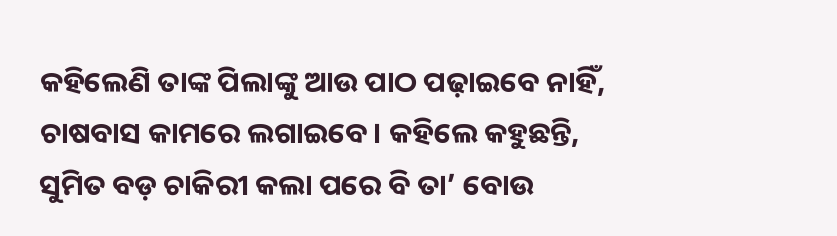କହିଲେଣି ତାଙ୍କ ପିଲାଙ୍କୁ ଆଉ ପାଠ ପଢ଼ାଇବେ ନାହିଁ, ଚାଷବାସ କାମରେ ଲଗାଇବେ। କହିଲେ କହୁଛନ୍ତି, ସୁମିତ ବଡ଼ ଚାକିରୀ କଲା ପରେ ବି ତା’ ବୋଉ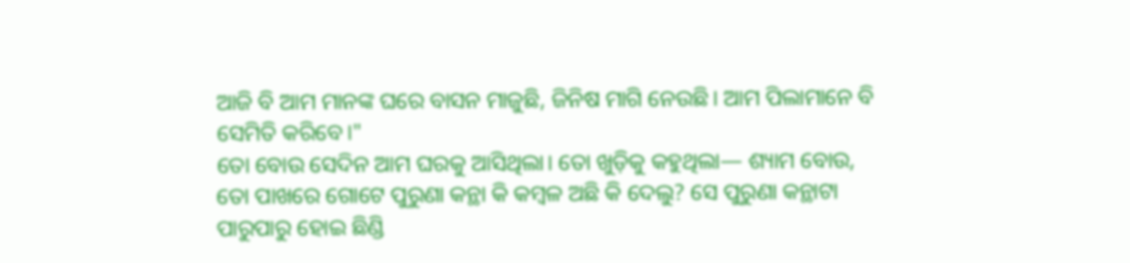ଆଜି ବି ଆମ ମାନଙ୍କ ଘରେ ବାସନ ମାଜୁଛି, ଜିନିଷ ମାଗି ନେଉଛି। ଆମ ପିଲାମାନେ ବି ସେମିତି କରିବେ।"
ତୋ ବୋଉ ସେଦିନ ଆମ ଘରକୁ ଆସିଥିଲା। ତୋ ଖୁଡ଼ିକୁ କହୁଥିଲା— ଶ୍ୟାମ ବୋଉ, ତୋ ପାଖରେ ଗୋଟେ ପୁରୁଣା କନ୍ଥା କି କମ୍ବଳ ଅଛି କି ଦେଲୁ? ସେ ପୁରୁଣା କନ୍ଥାଟା ପାରୁପାରୁ ହୋଇ ଛିଣ୍ଡି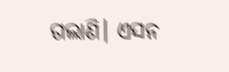ଗଲାଣି। ଏସନ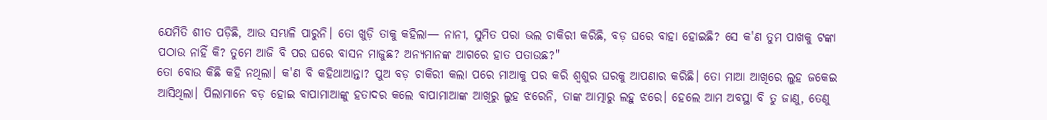ଯେମିତି ଶୀତ ପଡ଼ିଛି, ଆଉ ସମ୍ଭାଳି ପାରୁନି। ତୋ ଖୁଡ଼ି ତାକୁ କହିଲା— ନାନୀ, ସୁମିତ ପରା ଭଲ ଚାକିରୀ କରିଛି, ବଡ଼ ଘରେ ବାହା ହୋଇଛି? ସେ କ'ଣ ତୁମ ପାଖକୁ ଟଙ୍କା ପଠାଉ ନାହିଁ କି? ତୁମେ ଆଜି ବି ପର ଘରେ ବାସନ ମାଜୁଛ? ଅନ୍ୟମାନଙ୍କ ଆଗରେ ହାତ ପତାଉଛ?"
ତୋ ବୋଉ କିଛି କହି ନଥିଲା। କ'ଣ ବି କହିଥାଆନ୍ତା? ପୁଅ ବଡ଼ ଚାକିରୀ କଲା ପରେ ମାଆକୁ ପର କରି ଶ୍ୱଶୁର ଘରକୁ ଆପଣାର କରିଛି। ତୋ ମାଆ ଆଖିରେ ଲୁହ ଜକେଇ ଆସିଥିଲା। ପିଲାମାନେ ବଡ଼ ହୋଇ ବାପାମାଆଙ୍କୁ ହତାଦର କଲେ ବାପାମାଆଙ୍କ ଆଖିରୁ ଲୁହ ଝରେନି, ତାଙ୍କ ଆତ୍ମାରୁ ଲହୁ ଝରେ। ହେଲେ ଆମ ଅବସ୍ଥା ବି ତୁ ଜାଣୁ, ତେଣୁ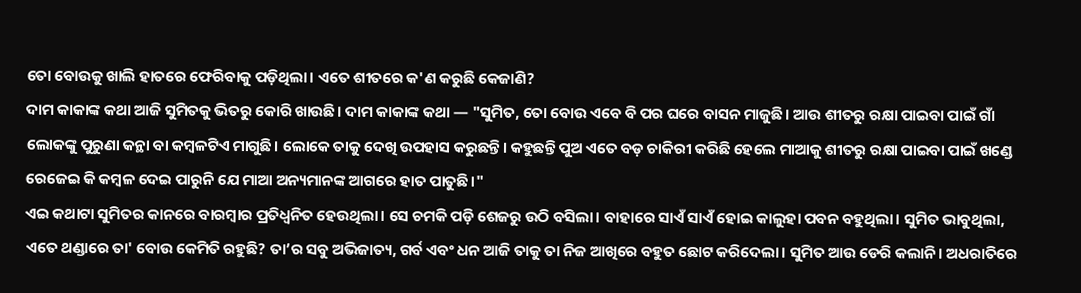ତୋ ବୋଉକୁ ଖାଲି ହାତରେ ଫେରିବାକୁ ପଡ଼ିଥିଲା। ଏତେ ଶୀତରେ କ'ଣ କରୁଛି କେଜାଣି?
ଦାମ କାକାଙ୍କ କଥା ଆଜି ସୁମିତକୁ ଭିତରୁ କୋରି ଖାଉଛି। ଦାମ କାକାଙ୍କ କଥା — "ସୁମିତ, ତୋ ବୋଉ ଏବେ ବି ପର ଘରେ ବାସନ ମାଜୁଛି। ଆଉ ଶୀତରୁ ରକ୍ଷା ପାଇବା ପାଇଁ ଗାଁ ଲୋକଙ୍କୁ ପୁରୁଣା କନ୍ଥା ବା କମ୍ବଳଟିଏ ମାଗୁଛି। ଲୋକେ ତାକୁ ଦେଖି ଉପହାସ କରୁଛନ୍ତି। କହୁଛନ୍ତି ପୁଅ ଏତେ ବଡ଼ ଚାକିରୀ କରିଛି ହେଲେ ମାଆକୁ ଶୀତରୁ ରକ୍ଷା ପାଇବା ପାଇଁ ଖଣ୍ଡେ ରେଜେଇ କି କମ୍ବଳ ଦେଇ ପାରୁନି ଯେ ମାଆ ଅନ୍ୟମାନଙ୍କ ଆଗରେ ହାତ ପାତୁଛି।"
ଏଇ କଥାଟା ସୁମିତର କାନରେ ବାରମ୍ବାର ପ୍ରତିଧ୍ୱନିତ ହେଉଥିଲା। ସେ ଚମକି ପଡ଼ି ଶେଜରୁ ଉଠି ବସିଲା। ବାହାରେ ସାଏଁ ସାଏଁ ହୋଇ କାଲୁହା ପବନ ବହୁଥିଲା। ସୁମିତ ଭାବୁଥିଲା, ଏତେ ଥଣ୍ଡାରେ ତା' ବୋଉ କେମିତି ରହୁଛି? ତା’ର ସବୁ ଅଭିଜାତ୍ୟ, ଗର୍ବ ଏବଂ ଧନ ଆଜି ତାକୁ ତା ନିଜ ଆଖିରେ ବହୁତ ଛୋଟ କରିଦେଲା। ସୁମିତ ଆଉ ଡେରି କଲାନି। ଅଧରାତିରେ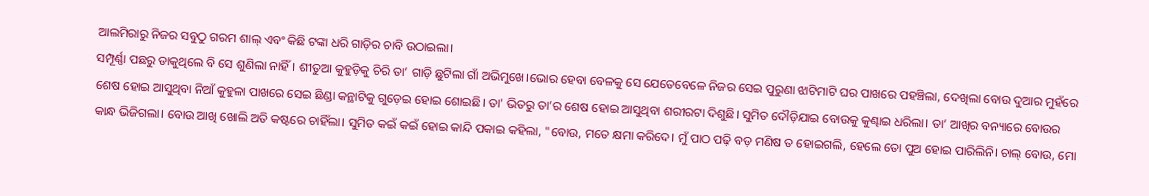ଆଲମିରାରୁ ନିଜର ସବୁଠୁ ଗରମ ଶାଲ୍ ଏବଂ କିଛି ଟଙ୍କା ଧରି ଗାଡ଼ିର ଚାବି ଉଠାଇଲା।
ସମ୍ପୂର୍ଣ୍ଣା ପଛରୁ ଡାକୁଥିଲେ ବି ସେ ଶୁଣିଲା ନାହିଁ। ଶୀତୁଆ କୁହୁଡ଼ିକୁ ଚିରି ତା’ ଗାଡ଼ି ଛୁଟିଲା ଗାଁ ଅଭିମୁଖେ।ଭୋର ହେବା ବେଳକୁ ସେ ଯେତେବେଳେ ନିଜର ସେଇ ପୁରୁଣା ଝାଟିମାଟି ଘର ପାଖରେ ପହଞ୍ଚିଲା, ଦେଖିଲା ବୋଉ ଦୁଆର ମୁହଁରେ ଶେଷ ହୋଇ ଆସୁଥିବା ନିଆଁ କୁହୁଳା ପାଖରେ ସେଇ ଛିଣ୍ଡା କନ୍ଥାଟିକୁ ଗୁଡ଼େଇ ହୋଇ ଶୋଇଛି। ତା' ଭିତରୁ ତା’ର ଶେଷ ହୋଇ ଆସୁଥିବା ଶରୀରଟା ଦିଶୁଛି। ସୁମିତ ଦୌଡ଼ିଯାଇ ବୋଉକୁ କୁଣ୍ଢାଇ ଧରିଲା। ତା’ ଆଖିର ବନ୍ୟାରେ ବୋଉର କାନ୍ଧ ଭିଜିଗଲା। ବୋଉ ଆଖି ଖୋଲି ଅତି କଷ୍ଟରେ ଚାହିଁଲା। ସୁମିତ କଇଁ କଇଁ ହୋଇ କାନ୍ଦି ପକାଇ କହିଲା, "ବୋଉ, ମତେ କ୍ଷମା କରିଦେ। ମୁଁ ପାଠ ପଢ଼ି ବଡ଼ ମଣିଷ ତ ହୋଇଗଲି, ହେଲେ ତୋ ପୁଅ ହୋଇ ପାରିଲିନି। ଚାଲ୍ ବୋଉ, ମୋ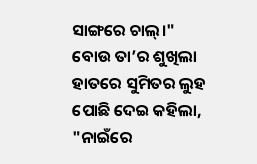ସାଙ୍ଗରେ ଚାଲ୍।"
ବୋଉ ତା’ର ଶୁଖିଲା ହାତରେ ସୁମିତର ଲୁହ ପୋଛି ଦେଇ କହିଲା, "ନାଇଁରେ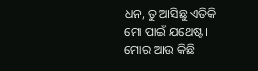ଧନ, ତୁ ଆସିଛୁ ଏତିକି ମୋ ପାଇଁ ଯଥେଷ୍ଟ। ମୋର ଆଉ କିଛି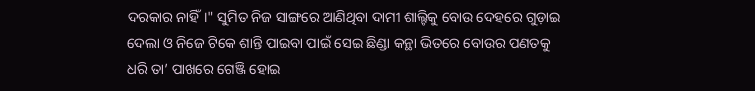ଦରକାର ନାହିଁ।" ସୁମିତ ନିଜ ସାଙ୍ଗରେ ଆଣିଥିବା ଦାମୀ ଶାଲ୍ଟିକୁ ବୋଉ ଦେହରେ ଗୁଡ଼ାଇ ଦେଲା ଓ ନିଜେ ଟିକେ ଶାନ୍ତି ପାଇବା ପାଇଁ ସେଇ ଛିଣ୍ଡା କନ୍ଥା ଭିତରେ ବୋଉର ପଣତକୁ ଧରି ତା’ ପାଖରେ ଗେଞ୍ଜି ହୋଇ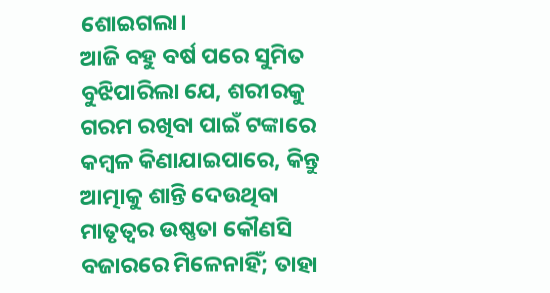ଶୋଇଗଲା।
ଆଜି ବହୁ ବର୍ଷ ପରେ ସୁମିତ ବୁଝିପାରିଲା ଯେ, ଶରୀରକୁ ଗରମ ରଖିବା ପାଇଁ ଟଙ୍କାରେ କମ୍ବଳ କିଣାଯାଇପାରେ, କିନ୍ତୁ ଆତ୍ମାକୁ ଶାନ୍ତି ଦେଉଥିବା ମାତୃତ୍ଵର ଉଷ୍ଣତା କୌଣସି ବଜାରରେ ମିଳେନାହିଁ; ତାହା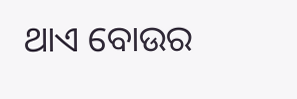ଥାଏ ବୋଉର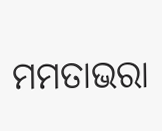ମମତାଭରା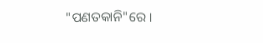"ପଣତକାନି"ରେ।